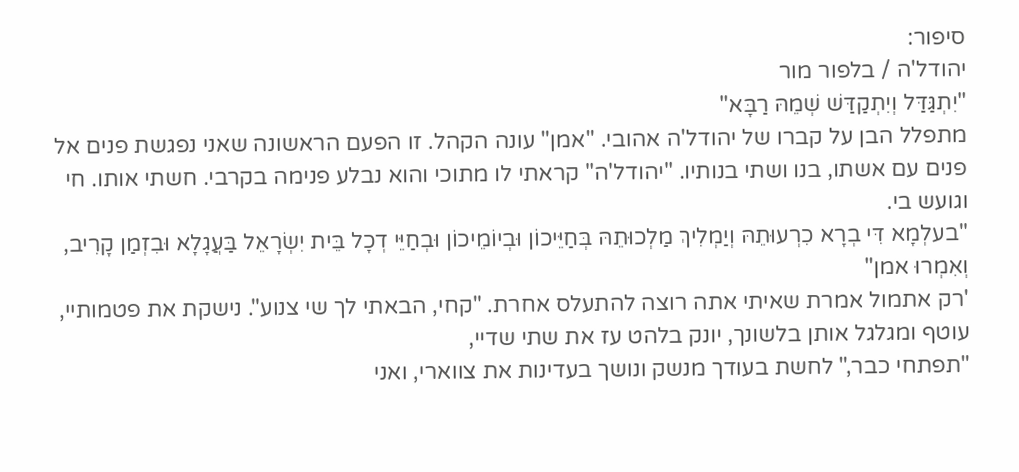סיפור:
יהודל'ה / בלפור מור
"יִתְגַּדַּל וְיִתְקַדַּשׁ שְׁמֵהּ רַבָּא"
מתפלל הבן על קברו של יהודל'ה אהובי. "אמן" עונה הקהל. זו הפעם הראשונה שאני נפגשת פנים אל פנים עם אשתו, בנו ושתי בנותיו. "יהודל'ה" קראתי לו מתוכי והוא נבלע פנימה בקרבי. חשתי אותו. חי וגועש בי.
"בעלְמָא דִּי בְרָא כִרְעוּתֵהּ וְיַמְלִיךְ מַלְכוּתֵהּ בְּחַיֵּיכוֹן וּבְיוֹמֵיכוֹן וּבְחַיֵּי דְכָל בֵּית יִשְׂרָאֵל בַּעֲגָלָא וּבִזְמַן קָרִיב, וְאִמְרוּ אמן"
'רק אתמול אמרת שאיתי אתה רוצה להתעלס אחרת. "קחי, הבאתי לך שי צנוע". נישקת את פטמותיי, עוטף ומגלגל אותן בלשונך, יונק בלהט עז את שתי שדיי,
"תפתחי כבר," לחשת בעודך מנשק ונושך בעדינות את צווארי, ואני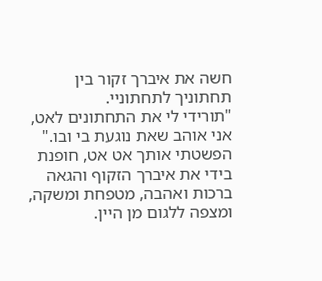חשה את איברך זקור בין תחתוניך לתחתוניי.
"תורידי לי את התחתונים לאט, אני אוהב שאת נוגעת בי ובו."
הפשטתי אותך אט אט, חופנת בידי את איברך הזקוף והגאה ברכות ואהבה, מטפחת ומשקה, ומצפה ללגום מן היין.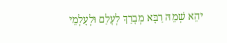יהֵא שְׁמֵהּ רַבָּא מְבָרַךְ לְעָלַם וּלְעָלְמֵי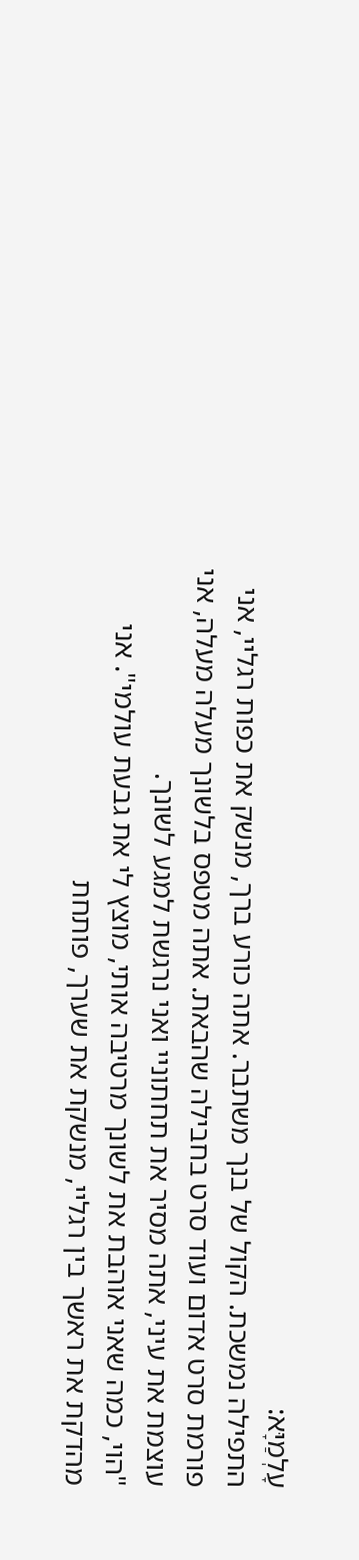עָלְמַיָּא:
התפילה נמשכת. הקול של בנך משתבר. אתה כורע ברך, מנשק את כפות רגליי, אני פורמת סרט אדום ועוד סרט בחבילה שהבאת. אתה מטפס בלשונך מעלה מעלה, אני עוצמת את עיני, אתה מסיר את תחתוניי ואני נרגשת למגע לשונך.
"הוי, כמה שאני אוהבת את לשונך מרטיבה אותי, מוצץ לי את גבעת עולמי". אני מהדקת את ראשך בין רגליי, מנשקת את שערך, פותחת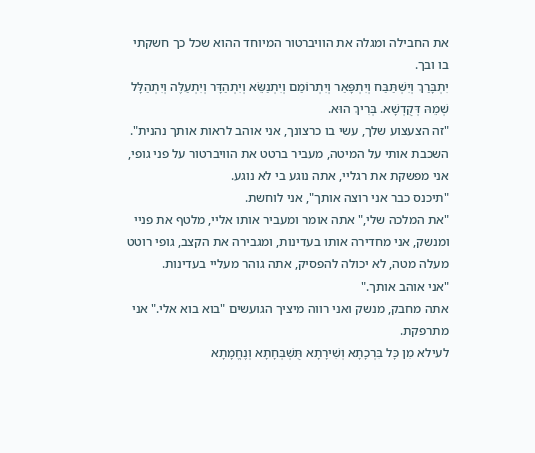את החבילה ומגלה את הוויברטור המיוחד ההוא שכל כך חשקתי בו ובך.
יִתְבָּרַךְ וְיִשְׁתַּבַּח וְיִתְפָּאַר וְיִתְרוֹמַם וְיִתְנַשֵּׂא וְיִתְהַדָּר וְיִתְעַלֶּה וְיִתְהַלָּל שְׁמֵהּ דְּקֻדְשָׁא. בְּרִיךְ הוּא.
"זה הצעצוע שלך, עשי בו כרצונך, אני אוהב לראות אותך נהנית". השכבת אותי על המיטה, מעביר ברטט את הוויברטור על פני גופי, אני מפשקת את רגליי, אתה נוגע בי לא נוגע.
"תיכנס כבר אני רוצה אותך", אני לוחשת.
"את המלכה שלי," אתה אומר ומעביר אותו אליי, מלטף את פניי ומנשק, אני מחדירה אותו בעדינות, ומגבירה את הקצב, גופי רוטט מעלה מטה, לא יכולה להפסיק, אתה גוהר מעליי בעדינות.
"אני אוהב אותך."
אתה מחבק, מנשק ואני רווה מיציך הגועשים "בוא בוא אלי." אני מתרפקת.
לעילא מִן כָּל בִּרְכָתָא וְשִׁירָתָא תֻּשְׁבְּחָתָא וְנֶחֱמָתָא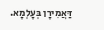דַּאֲמִירָן בְּעָלְמָא.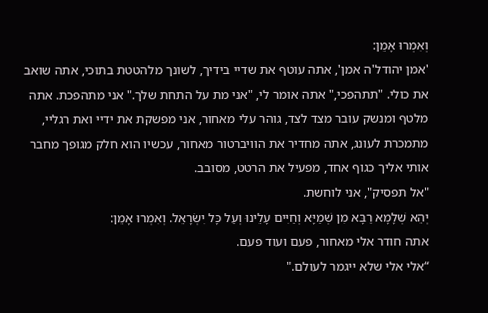וְאִמְרוּ אָמֵן:
'אמן יהודל'ה אמן', אתה עוטף את שדיי בידיך, לשונך מלהטטת בתוכי, אתה שואב את כולי. "תתהפכי," אתה אומר לי, "אני מת על התחת שלך." אני מתהפכת. אתה מלטף ומנשק עובר מצד לצד, גוהר עלי מאחור, אני מפשקת את ידיי ואת רגליי, מתמכרת לעונג, אתה מחדיר את הוויברטור מאחור, עכשיו הוא חלק מגופך מחבר אותי אליך כגוף אחד, מפעיל את הרטט, מסובב.
"אל תפסיק", אני לוחשת.
יְהֵא שְׁלָמָא רַבָּא מִן שְׁמַיָּא וְחַיִּים עָלֵינוּ וְעַל כָּל יִשְׂרָאֵל. וְאִמְרוּ אָמֵן:
אתה חודר אלי מאחור, פעם ועוד פעם.
“אלי אלי שלא ייגמר לעולם."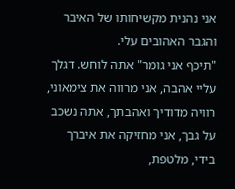אני נהנית מקשיחותו של האיבר והגבר האהובים עלי.
"תיכף אני גומר" אתה לוחש. דגלך עליי אהבה, אני מרווה את צימאוני, רוויה מדודיך ואהבתך, אתה נשכב על גבך, אני מחזיקה את איברך בידי, מלטפת,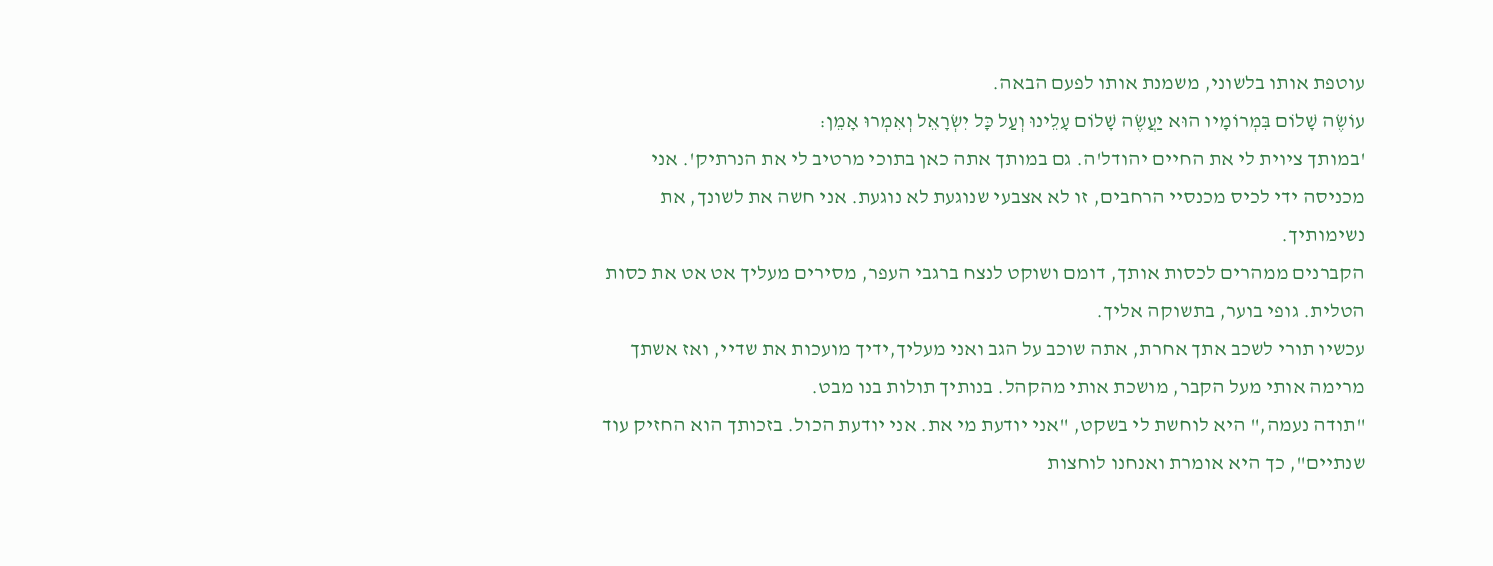עוטפת אותו בלשוני, משמנת אותו לפעם הבאה.
עוֹשֶׂה שָׁלוֹם בִּמְרוֹמָיו הוּא יַעֲשֶׂה שָׁלוֹם עָלֵינוּ וְעַל כָּל יִשְׂרָאֵל וְאִמְרוּ אָמֵן:
'במותך ציוית לי את החיים יהודל'ה. גם במותך אתה כאן בתוכי מרטיב לי את הנרתיק'. אני מכניסה ידי לכיס מכנסיי הרחבים, זו לא אצבעי שנוגעת לא נוגעת. אני חשה את לשונך, את נשימותיך.
הקברנים ממהרים לכסות אותך, דומם ושוקט לנצח ברגבי העפר, מסירים מעליך אט אט את כסות הטלית. גופי בוער, בתשוקה אליך.
עכשיו תורי לשכב אתך אחרת, אתה שוכב על הגב ואני מעליך,ידיך מועכות את שדיי, ואז אשתך מרימה אותי מעל הקבר, מושכת אותי מהקהל. בנותיך תולות בנו מבט.
"תודה נעמה," היא לוחשת לי בשקט, "אני יודעת מי את. אני יודעת הכול. בזכותך הוא החזיק עוד שנתיים", כך היא אומרת ואנחנו לוחצות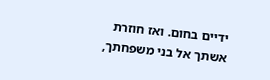ידיים בחום. ואז חוזרת אשתך אל בני משפחתך,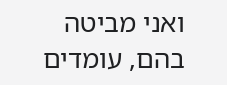ואני מביטה בהם, עומדים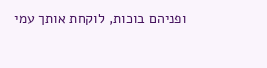ופניהם בוכות, לוקחת אותך עמי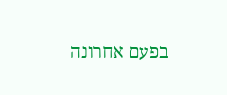בפעם אחרונה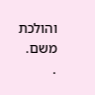והולכת משם.
.